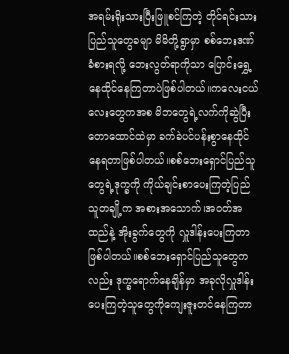အရမ်းရိုးသားပြီးဖြူစင်ကြတဲ့ တိုင်ရင်းသားပြည်သူတွေခမျာ မိမိတို့ရွာမှာ စစ်ဘေးဒဏ်ခံစားရလို့ ဘေးလွတ်ရာကိုသာ ပြောင်းရွှေ့နေထိုင်နေကြတာပဲဖြစ်ပါတယ်။ကလေးငယ်လေးတွေကအစ မိဘတွေရဲ့လက်ကိုဆွဲပြီး တောထောင်ထဲမှာ ခက်ခဲပင်ပန်းစွာနေထိုင်နေရတာဖြစ်ပါတယ်။စစ်ဘေးရှောင်ပြည်သူတွေရဲ့ဒုက္ခကို ကိုယ်ချင်းစာပေးကြတဲ့ပြည်သူတချို့က အစားအသောက်၊အဝတ်အထည်နဲ့ အိုးခွက်တွေကို လှူဒါန်းပေးကြတာဖြစ်ပါတယ်။စစ်ဘေးရှောင်ပြည်သူတွေကလည်း ဒုက္ခရောက်နေချိန်မှာ အခုလိုလှူဒါန်းပေးကြတဲ့သူတွေကိုကျေးဇူးတင်နေကြတာ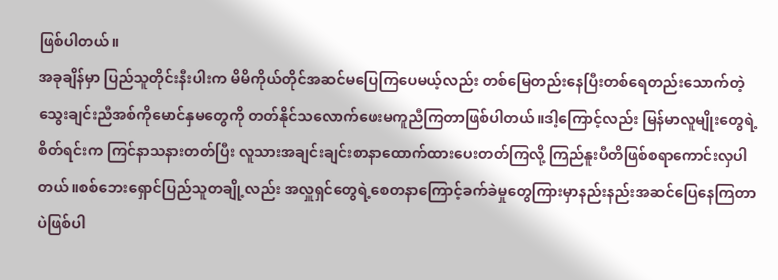ဖြစ်ပါတယ်။
အခုချိန်မှာ ပြည်သူတိုင်းနီးပါးက မိမိကိုယ်တိုင်အဆင်မပြေကြပေမယ့်လည်း တစ်မြေတည်းနေပြီးတစ်ရေတည်းသောက်တဲ့ သွေးချင်းညီအစ်ကိုမောင်နှမတွေကို တတ်နိုင်သလောက်ဖေးမကူညီကြတာဖြစ်ပါတယ်။ဒါ့ကြောင့်လည်း မြန်မာလူမျိုးတွေရဲ့စိတ်ရင်းက ကြင်နာသနားတတ်ပြီး လူသားအချင်းချင်းစာနာထောက်ထားပေးတတ်ကြလို့ ကြည်နူးပီတိဖြစ်စရာကောင်းလှပါတယ်။စစ်ဘေးရှောင်ပြည်သူတချို့လည်း အလှူရှင်တွေရဲ့စေတနာကြောင့်ခက်ခဲမှုတွေကြားမှာနည်းနည်းအဆင်ပြေနေကြတာပဲဖြစ်ပါ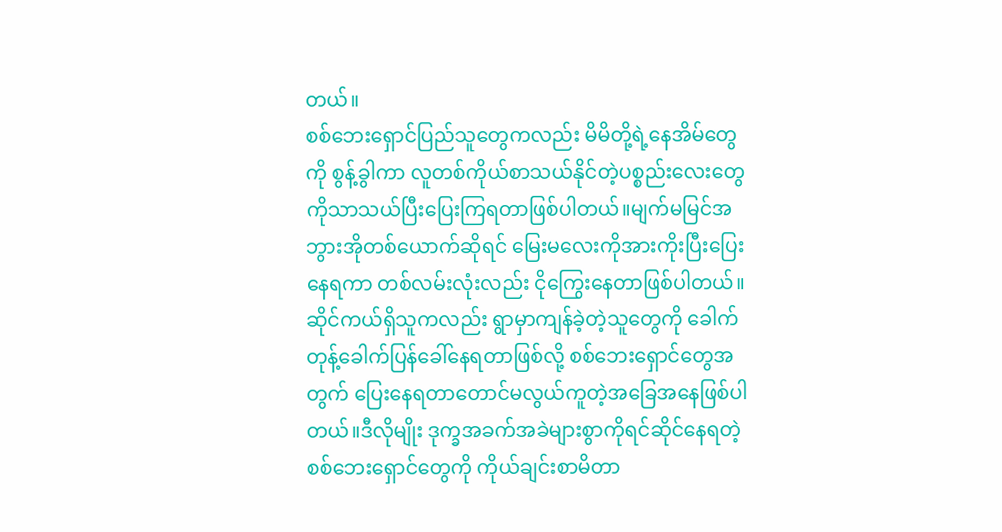တယ်။
စစ်ဘေးရှောင်ပြည်သူတွေကလည်း မိမိတို့ရဲ့နေအိမ်တွေကို စွန့်ခွါကာ လူတစ်ကိုယ်စာသယ်နိုင်တဲ့ပစ္စည်းလေးတွေကိုသာသယ်ပြီးပြေးကြရတာဖြစ်ပါတယ်။မျက်မမြင်အဘွားအိုတစ်ယောက်ဆိုရင် မြေးမလေးကိုအားကိုးပြီးပြေးနေရကာ တစ်လမ်းလုံးလည်း ငိုကြွေးနေတာဖြစ်ပါတယ်။ဆိုင်ကယ်ရှိသူကလည်း ရွာမှာကျန်ခဲ့တဲ့သူတွေကို ခေါက်တုန့်ခေါက်ပြန်ခေါ်နေရတာဖြစ်လို့ စစ်ဘေးရှောင်တွေအတွက် ပြေးနေရတာတောင်မလွယ်ကူတဲ့အခြေအနေဖြစ်ပါတယ်။ဒီလိုမျိုး ဒုက္ခအခက်အခဲများစွာကိုရင်ဆိုင်နေရတဲ့ စစ်ဘေးရှောင်တွေကို ကိုယ်ချင်းစာမိတာ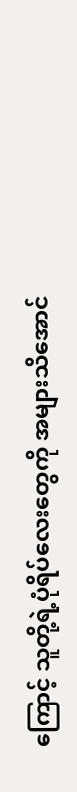ကြောင့် သူတို့ရဲ့ပုံရိပ်လေးတွေကို အများသိအောင်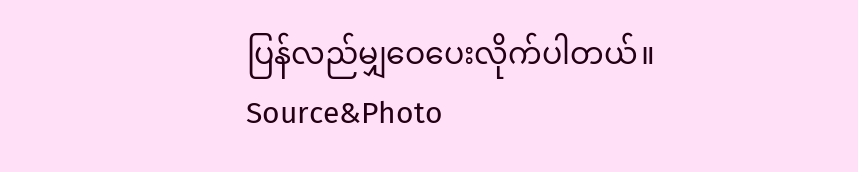ပြန်လည်မျှဝေပေးလိုက်ပါတယ်။
Source&Photo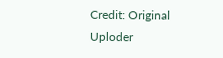Credit: Original Uploder